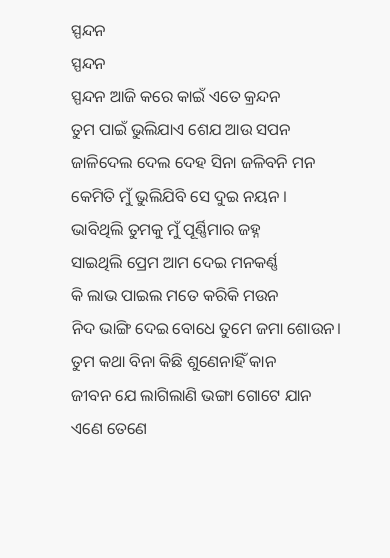ସ୍ପନ୍ଦନ
ସ୍ପନ୍ଦନ
ସ୍ପନ୍ଦନ ଆଜି କରେ କାଇଁ ଏତେ କ୍ରନ୍ଦନ
ତୁମ ପାଇଁ ଭୁଲିଯାଏ ଶେଯ ଆଉ ସପନ
ଜାଳିଦେଲ ଦେଲ ଦେହ ସିନା ଜଳିବନି ମନ
କେମିତି ମୁଁ ଭୁଲିଯିବି ସେ ଦୁଇ ନୟନ ।
ଭାବିଥିଲି ତୁମକୁ ମୁଁ ପୂର୍ଣ୍ଣିମାର ଜହ୍ନ
ସାଇଥିଲି ପ୍ରେମ ଆମ ଦେଇ ମନକର୍ଣ୍ଣ
କି ଲାଭ ପାଇଲ ମତେ କରିକି ମଉନ
ନିଦ ଭାଙ୍ଗି ଦେଇ ବୋଧେ ତୁମେ ଜମା ଶୋଉନ।
ତୁମ କଥା ବିନା କିଛି ଶୁଣେନାହିଁ କାନ
ଜୀବନ ଯେ ଲାଗିଲାଣି ଭଙ୍ଗା ଗୋଟେ ଯାନ
ଏଣେ ତେଣେ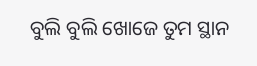ବୁଲି ବୁଲି ଖୋଜେ ତୁମ ସ୍ଥାନ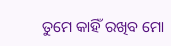ତୁମେ କାହିଁ ରଖିବ ମୋ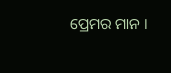ପ୍ରେମର ମାନ ।